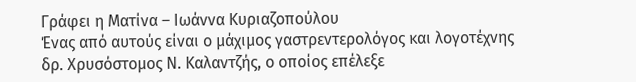Γράφει η Ματίνα – Ιωάννα Κυριαζοπούλου
Ένας από αυτούς είναι ο μάχιμος γαστρεντερολόγος και λογοτέχνης δρ. Χρυσόστομος Ν. Καλαντζής, ο οποίος επέλεξε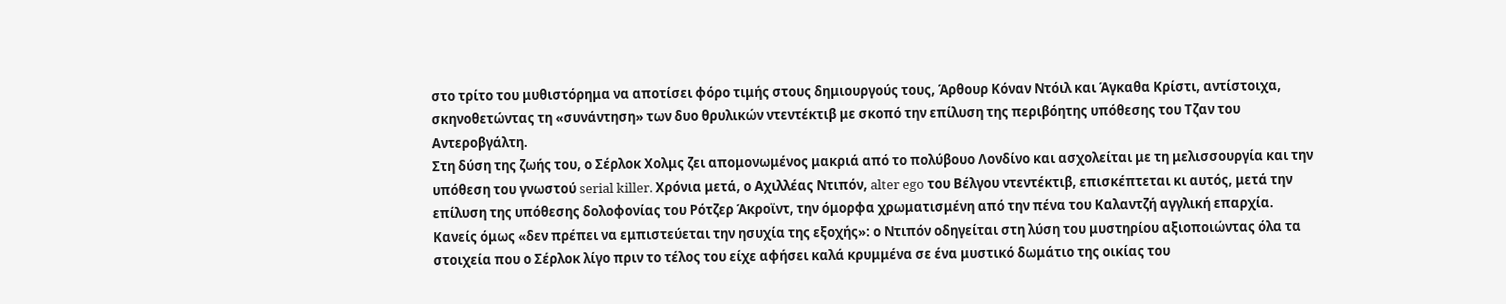στο τρίτο του μυθιστόρημα να αποτίσει φόρο τιμής στους δημιουργούς τους, Άρθουρ Κόναν Ντόιλ και Άγκαθα Κρίστι, αντίστοιχα, σκηνοθετώντας τη «συνάντηση» των δυο θρυλικών ντεντέκτιβ με σκοπό την επίλυση της περιβόητης υπόθεσης του Τζαν του Αντεροβγάλτη.
Στη δύση της ζωής του, ο Σέρλοκ Χολμς ζει απομονωμένος μακριά από το πολύβουο Λονδίνο και ασχολείται με τη μελισσουργία και την υπόθεση του γνωστού serial killer. Χρόνια μετά, ο Αχιλλέας Ντιπόν, alter ego του Βέλγου ντεντέκτιβ, επισκέπτεται κι αυτός, μετά την επίλυση της υπόθεσης δολοφονίας του Ρότζερ Άκροϊντ, την όμορφα χρωματισμένη από την πένα του Καλαντζή αγγλική επαρχία.
Κανείς όμως «δεν πρέπει να εμπιστεύεται την ησυχία της εξοχής»: ο Ντιπόν οδηγείται στη λύση του μυστηρίου αξιοποιώντας όλα τα στοιχεία που ο Σέρλοκ λίγο πριν το τέλος του είχε αφήσει καλά κρυμμένα σε ένα μυστικό δωμάτιο της οικίας του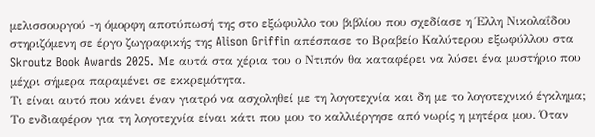μελισσουργού -η όμορφη αποτύπωσή της στο εξώφυλλο του βιβλίου που σχεδίασε η Έλλη Νικολαΐδου στηριζόμενη σε έργο ζωγραφικής της Alison Griffin απέσπασε το Βραβείο Καλύτερου εξωφύλλου στα Skroutz Book Awards 2025. Με αυτά στα χέρια του ο Ντιπόν θα καταφέρει να λύσει ένα μυστήριο που μέχρι σήμερα παραμένει σε εκκρεμότητα.
Τι είναι αυτό που κάνει έναν γιατρό να ασχοληθεί με τη λογοτεχνία και δη με το λογοτεχνικό έγκλημα;
Το ενδιαφέρον για τη λογοτεχνία είναι κάτι που μου το καλλιέργησε από νωρίς η μητέρα μου. Όταν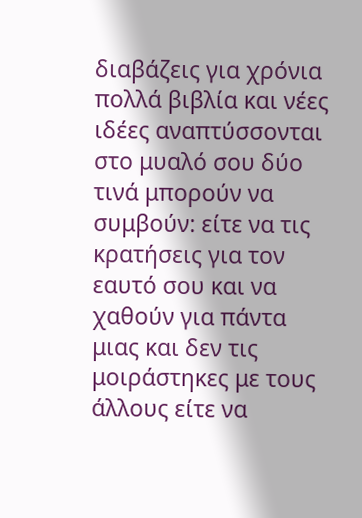διαβάζεις για χρόνια πολλά βιβλία και νέες ιδέες αναπτύσσονται στο μυαλό σου δύο τινά μπορούν να συμβούν: είτε να τις κρατήσεις για τον εαυτό σου και να χαθούν για πάντα μιας και δεν τις μοιράστηκες με τους άλλους είτε να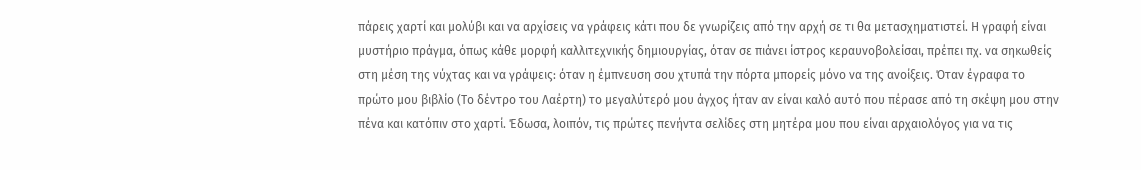πάρεις χαρτί και μολύβι και να αρχίσεις να γράφεις κάτι που δε γνωρίζεις από την αρχή σε τι θα μετασχηματιστεί. Η γραφή είναι μυστήριο πράγμα, όπως κάθε μορφή καλλιτεχνικής δημιουργίας, όταν σε πιάνει ίστρος κεραυνοβολείσαι, πρέπει πχ. να σηκωθείς στη μέση της νύχτας και να γράψεις: όταν η έμπνευση σου χτυπά την πόρτα μπορείς μόνο να της ανοίξεις. Όταν έγραφα το πρώτο μου βιβλίο (Το δέντρο του Λαέρτη) το μεγαλύτερό μου άγχος ήταν αν είναι καλό αυτό που πέρασε από τη σκέψη μου στην πένα και κατόπιν στο χαρτί. Έδωσα, λοιπόν, τις πρώτες πενήντα σελίδες στη μητέρα μου που είναι αρχαιολόγος για να τις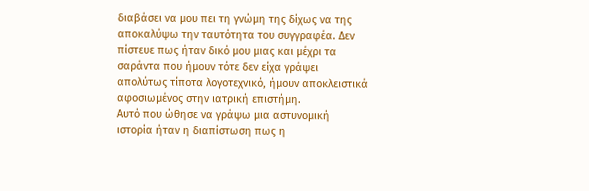διαβάσει να μου πει τη γνώμη της δίχως να της αποκαλύψω την ταυτότητα του συγγραφέα. Δεν πίστευε πως ήταν δικό μου μιας και μέχρι τα σαράντα που ήμουν τότε δεν είχα γράψει απολύτως τίποτα λογοτεχνικό, ήμουν αποκλειστικά αφοσιωμένος στην ιατρική επιστήμη.
Αυτό που ώθησε να γράψω μια αστυνομική ιστορία ήταν η διαπίστωση πως η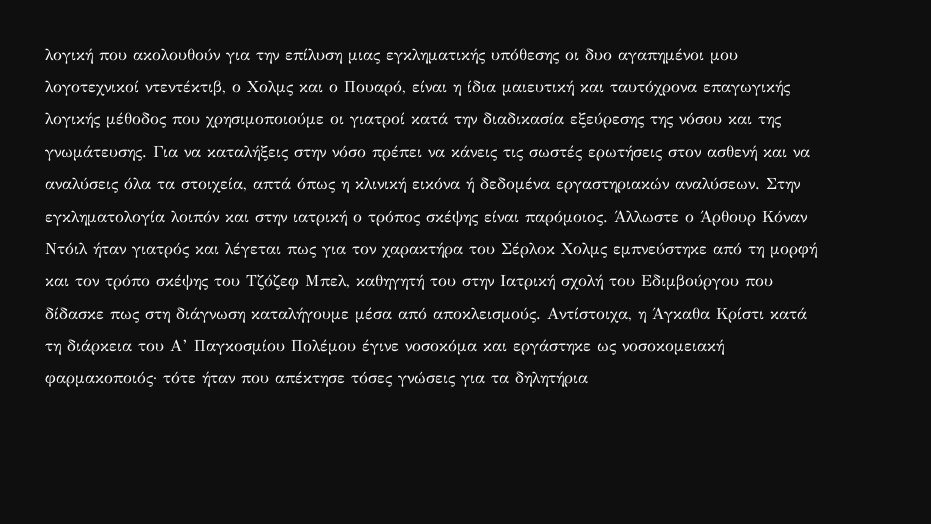λογική που ακολουθούν για την επίλυση μιας εγκληματικής υπόθεσης οι δυο αγαπημένοι μου λογοτεχνικοί ντεντέκτιβ, ο Χολμς και ο Πουαρό, είναι η ίδια μαιευτική και ταυτόχρονα επαγωγικής λογικής μέθοδος που χρησιμοποιούμε οι γιατροί κατά την διαδικασία εξεύρεσης της νόσου και της γνωμάτευσης. Για να καταλήξεις στην νόσο πρέπει να κάνεις τις σωστές ερωτήσεις στον ασθενή και να αναλύσεις όλα τα στοιχεία, απτά όπως η κλινική εικόνα ή δεδομένα εργαστηριακών αναλύσεων. Στην εγκληματολογία λοιπόν και στην ιατρική ο τρόπος σκέψης είναι παρόμοιος. Άλλωστε ο Άρθουρ Κόναν Ντόιλ ήταν γιατρός και λέγεται πως για τον χαρακτήρα του Σέρλοκ Χολμς εμπνεύστηκε από τη μορφή και τον τρόπο σκέψης του Τζόζεφ Μπελ, καθηγητή του στην Ιατρική σχολή του Εδιμβούργου που δίδασκε πως στη διάγνωση καταλήγουμε μέσα από αποκλεισμούς. Αντίστοιχα, η Άγκαθα Κρίστι κατά τη διάρκεια του Α’ Παγκοσμίου Πολέμου έγινε νοσοκόμα και εργάστηκε ως νοσοκομειακή φαρμακοποιός· τότε ήταν που απέκτησε τόσες γνώσεις για τα δηλητήρια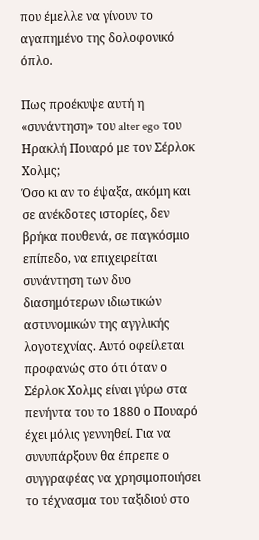που έμελλε να γίνουν το αγαπημένο της δολοφονικό όπλο.

Πως προέκυψε αυτή η «συνάντηση» του alter ego του Ηρακλή Πουαρό με τον Σέρλοκ Χολμς;
Όσο κι αν το έψαξα, ακόμη και σε ανέκδοτες ιστορίες, δεν βρήκα πουθενά, σε παγκόσμιο επίπεδο, να επιχειρείται συνάντηση των δυο διασημότερων ιδιωτικών αστυνομικών της αγγλικής λογοτεχνίας. Αυτό οφείλεται προφανώς στο ότι όταν ο Σέρλοκ Χολμς είναι γύρω στα πενήντα του το 1880 ο Πουαρό έχει μόλις γεννηθεί. Για να συνυπάρξουν θα έπρεπε ο συγγραφέας να χρησιμοποιήσει το τέχνασμα του ταξιδιού στο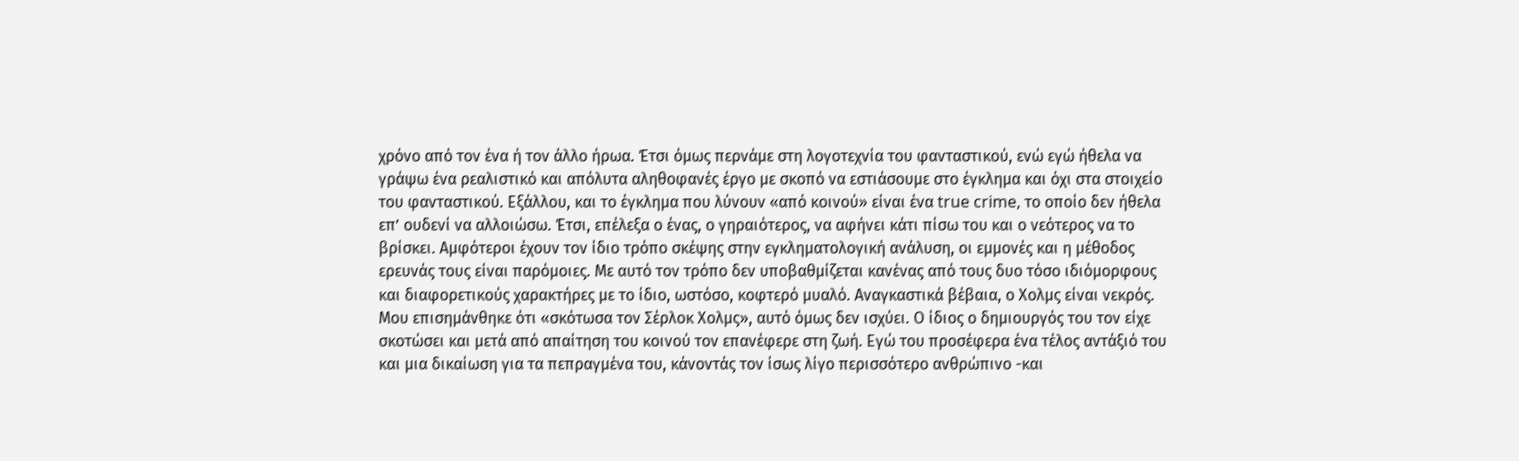χρόνο από τον ένα ή τον άλλο ήρωα. Έτσι όμως περνάμε στη λογοτεχνία του φανταστικού, ενώ εγώ ήθελα να γράψω ένα ρεαλιστικό και απόλυτα αληθοφανές έργο με σκοπό να εστιάσουμε στο έγκλημα και όχι στα στοιχείο του φανταστικού. Εξάλλου, και το έγκλημα που λύνουν «από κοινού» είναι ένα true crime, το οποίο δεν ήθελα επ’ ουδενί να αλλοιώσω. Έτσι, επέλεξα ο ένας, ο γηραιότερος, να αφήνει κάτι πίσω του και ο νεότερος να το βρίσκει. Αμφότεροι έχουν τον ίδιο τρόπο σκέψης στην εγκληματολογική ανάλυση, οι εμμονές και η μέθοδος ερευνάς τους είναι παρόμοιες. Με αυτό τον τρόπο δεν υποβαθμίζεται κανένας από τους δυο τόσο ιδιόμορφους και διαφορετικούς χαρακτήρες με το ίδιο, ωστόσο, κοφτερό μυαλό. Αναγκαστικά βέβαια, ο Χολμς είναι νεκρός. Μου επισημάνθηκε ότι «σκότωσα τον Σέρλοκ Χολμς», αυτό όμως δεν ισχύει. Ο ίδιος ο δημιουργός του τον είχε σκοτώσει και μετά από απαίτηση του κοινού τον επανέφερε στη ζωή. Εγώ του προσέφερα ένα τέλος αντάξιό του και μια δικαίωση για τα πεπραγμένα του, κάνοντάς τον ίσως λίγο περισσότερο ανθρώπινο -και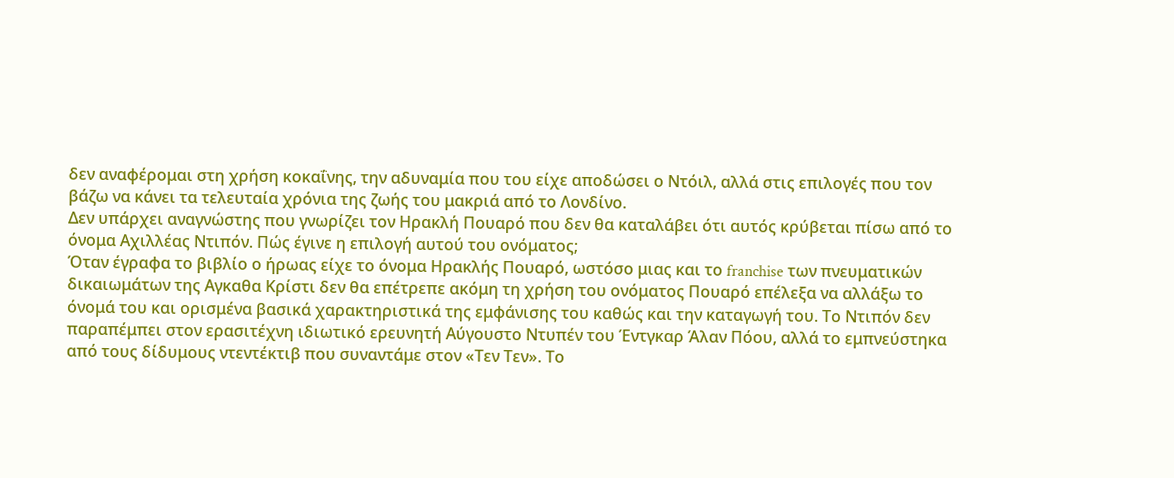δεν αναφέρομαι στη χρήση κοκαΐνης, την αδυναμία που του είχε αποδώσει ο Ντόιλ, αλλά στις επιλογές που τον βάζω να κάνει τα τελευταία χρόνια της ζωής του μακριά από το Λονδίνο.
Δεν υπάρχει αναγνώστης που γνωρίζει τον Ηρακλή Πουαρό που δεν θα καταλάβει ότι αυτός κρύβεται πίσω από το όνομα Αχιλλέας Ντιπόν. Πώς έγινε η επιλογή αυτού του ονόματος;
Όταν έγραφα το βιβλίο ο ήρωας είχε το όνομα Ηρακλής Πουαρό, ωστόσο μιας και το franchise των πνευματικών δικαιωμάτων της Αγκαθα Κρίστι δεν θα επέτρεπε ακόμη τη χρήση του ονόματος Πουαρό επέλεξα να αλλάξω το όνομά του και ορισμένα βασικά χαρακτηριστικά της εμφάνισης του καθώς και την καταγωγή του. Το Ντιπόν δεν παραπέμπει στον ερασιτέχνη ιδιωτικό ερευνητή Αύγουστο Ντυπέν του Έντγκαρ Άλαν Πόου, αλλά το εμπνεύστηκα από τους δίδυμους ντεντέκτιβ που συναντάμε στον «Τεν Τεν». Το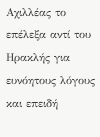Αχιλλέας το επέλεξα αντί του Ηρακλής για ευνόητους λόγους και επειδή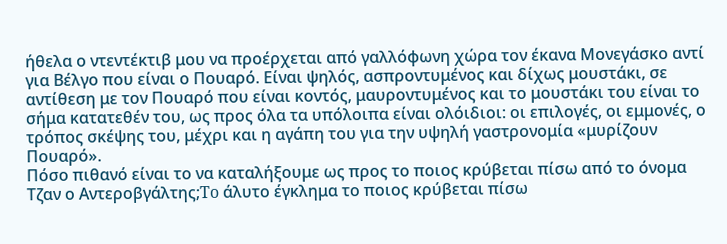ήθελα ο ντεντέκτιβ μου να προέρχεται από γαλλόφωνη χώρα τον έκανα Μονεγάσκο αντί για Βέλγο που είναι ο Πουαρό. Είναι ψηλός, ασπροντυμένος και δίχως μουστάκι, σε αντίθεση με τον Πουαρό που είναι κοντός, μαυροντυμένος και το μουστάκι του είναι το σήμα κατατεθέν του, ως προς όλα τα υπόλοιπα είναι ολόιδιοι: οι επιλογές, οι εμμονές, ο τρόπος σκέψης του, μέχρι και η αγάπη του για την υψηλή γαστρονομία «μυρίζουν Πουαρό».
Πόσο πιθανό είναι το να καταλήξουμε ως προς το ποιος κρύβεται πίσω από το όνομα Τζαν ο Αντεροβγάλτης;To άλυτο έγκλημα το ποιος κρύβεται πίσω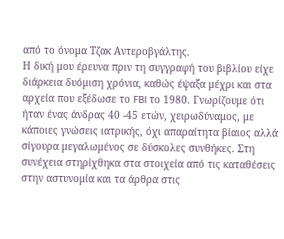από το όνομα Τζακ Αντεροβγάλτης.
Η δική μου έρευνα πριν τη συγγραφή του βιβλίου είχε διάρκεια δυόμιση χρόνια, καθώς έψαξα μέχρι και στα αρχεία που εξέδωσε το FBI το 1980. Γνωρίζουμε ότι ήταν ένας άνδρας 40 -45 ετών, χειρωδύναμος, με κάποιες γνώσεις ιατρικής, όχι απαραίτητα βίαιος αλλά σίγουρα μεγαλωμένος σε δύσκολες συνθήκες. Στη συνέχεια στηρίχθηκα στα στοιχεία από τις καταθέσεις στην αστυνομία και τα άρθρα στις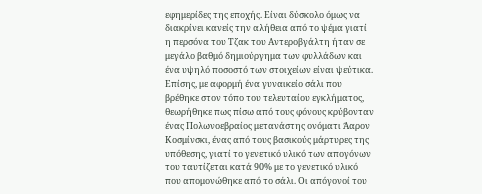εφημερίδες της εποχής. Είναι δύσκολο όμως να διακρίνει κανείς την αλήθεια από το ψέμα γιατί η περσόνα του Τζακ του Αντεροβγάλτη ήταν σε μεγάλο βαθμό δημιούργημα των φυλλάδων και ένα υψηλό ποσοστό των στοιχείων είναι ψεύτικα.
Επίσης, με αφορμή ένα γυναικείο σάλι που βρέθηκε στον τόπο του τελευταίου εγκλήματος, θεωρήθηκε πως πίσω από τους φόνους κρύβονταν ένας Πολωνοεβραίος μετανάστης ονόματι Άαρον Κοσμίνσκι, ένας από τους βασικούς μάρτυρες της υπόθεσης, γιατί το γενετικό υλικό των απογόνων του ταυτίζεται κατά 90% με το γενετικό υλικό που απομονώθηκε από το σάλι. Οι απόγονοί του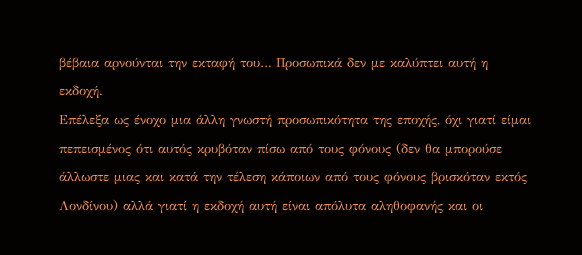βέβαια αρνούνται την εκταφή του… Προσωπικά δεν με καλύπτει αυτή η εκδοχή.
Επέλεξα ως ένοχο μια άλλη γνωστή προσωπικότητα της εποχής, όχι γιατί είμαι πεπεισμένος ότι αυτός κρυβόταν πίσω από τους φόνους (δεν θα μπορούσε άλλωστε μιας και κατά την τέλεση κάποιων από τους φόνους βρισκόταν εκτός Λονδίνου) αλλά γιατί η εκδοχή αυτή είναι απόλυτα αληθοφανής και οι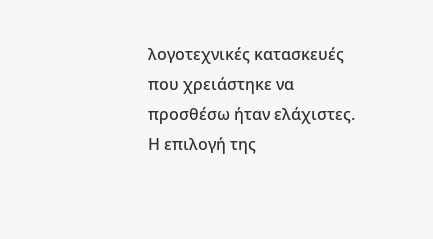λογοτεχνικές κατασκευές που χρειάστηκε να προσθέσω ήταν ελάχιστες. Η επιλογή της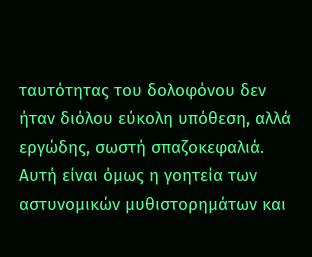ταυτότητας του δολοφόνου δεν ήταν διόλου εύκολη υπόθεση, αλλά εργώδης, σωστή σπαζοκεφαλιά. Αυτή είναι όμως η γοητεία των αστυνομικών μυθιστορημάτων και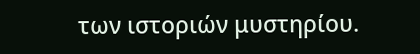των ιστοριών μυστηρίου.